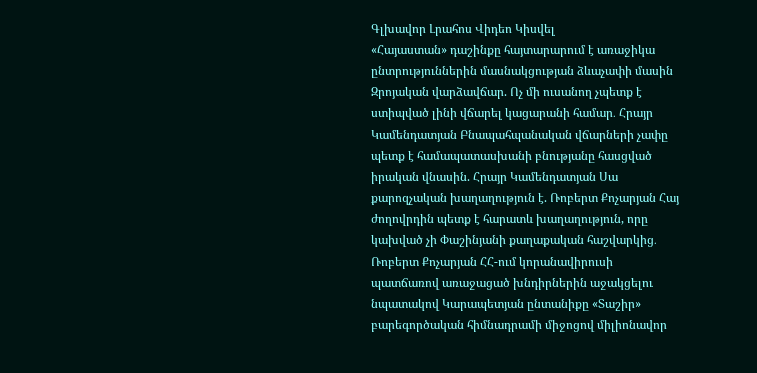Գլխավոր Լրահոս Վիդեո Կիսվել
«Հայաստան» դաշինքը հայտարարում է առաջիկա ընտրություններին մասնակցության ձևաչափի մասին Զրոյական վարձավճար. Ոչ մի ուսանող չպետք է ստիպված լինի վճարել կացարանի համար․ Հրայր Կամենդատյան Բնապահպանական վճարների չափը պետք է համապատասխանի բնությանը հասցված իրական վնասին. Հրայր Կամենդատյան Սա քարոզչական խաղաղություն է. Ռոբերտ Քոչարյան Հայ ժողովրդին պետք է հարատև խաղաղություն, որը կախված չի Փաշինյանի քաղաքական հաշվարկից․ Ռոբերտ Քոչարյան ՀՀ-ում կորանավիրուսի պատճառով առաջացած խնդիրներին աջակցելու նպատակով Կարապետյան ընտանիքը «Տաշիր» բարեգործական հիմնադրամի միջոցով միլիոնավոր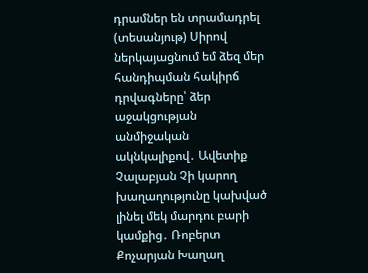դրամներ են տրամադրել (տեսանյութ) Սիրով ներկայացնում եմ ձեզ մեր հանդիպման հակիրճ դրվագները՝ ձեր աջակցության անմիջական ակնկալիքով․ Ավետիք Չալաբյան Չի կարող խաղաղությունը կախված լինել մեկ մարդու բարի կամքից․ Ռոբերտ Քոչարյան Խաղաղ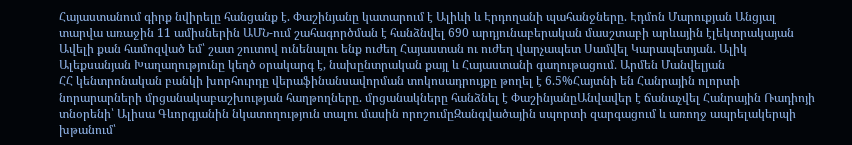Հայաստանում գիրք նվիրելը հանցանք է. Փաշինյանը կատարում է Ալիևի և Էրդողանի պահանջները. Էդմոն Մարուքյան Անցյալ տարվա առաջին 11 ամիսներին ԱՄՆ-ում շահագործման է հանձնվել 690 արդյունաբերական մասշտաբի արևային էլեկտրակայան Ավելի քան համոզված եմ՝ շատ շուտով ունենալու ենք ուժեղ Հայաստան ու ուժեղ վարչապետ Սամվել Կարապետյան. Ալիկ Ալեքսանյան Խաղաղությունը կեղծ օրակարգ է, նախընտրական քայլ և Հայաստանի գաղութացում․ Արմեն Մանվելյան
ՀՀ կենտրոնական բանկի խորհուրդը վերաֆինանսավորման տոկոսադրույքը թողել է 6.5%Հայտնի են Հանրային ոլորտի նորարարների մրցանակաբաշխության հաղթողները. մրցանակները հանձնել է ՓաշինյանըԱնվավեր է ճանաչվել Հանրային Ռադիոյի տնօրենի՝ Ալիսա Գևորգյանին նկատողություն տալու մասին որոշումըԶանգվածային սպորտի զարգացում և առողջ ապրելակերպի խթանում՝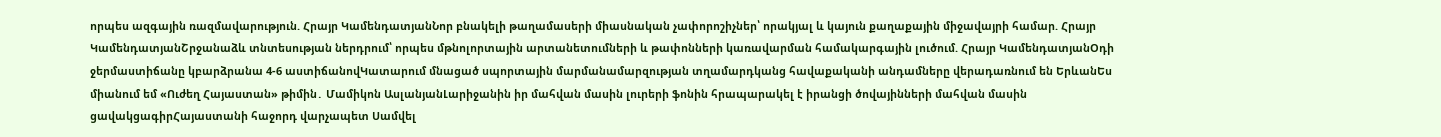որպես ազգային ռազմավարություն. Հրայր ԿամենդատյանՆոր բնակելի թաղամասերի միասնական չափորոշիչներ՝ որակյալ և կայուն քաղաքային միջավայրի համար. Հրայր ԿամենդատյանՇրջանաձև տնտեսության ներդրում՝ որպես մթնոլորտային արտանետումների և թափոնների կառավարման համակարգային լուծում. Հրայր ԿամենդատյանՕդի ջերմաստիճանը կբարձրանա 4-6 աստիճանովԿատարում մնացած սպորտային մարմանամարզության տղամարդկանց հավաքականի անդամները վերադառնում են ԵրևանԵս միանում եմ «Ուժեղ Հայաստան» թիմին․ Մամիկոն ԱսլանյանԼարիջանին իր մահվան մասին լուրերի ֆոնին հրապարակել է իրանցի ծովայինների մահվան մասին ցավակցագիրՀայաստանի հաջորդ վարչապետ Սամվել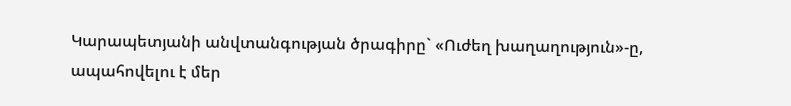Կարապետյանի անվտանգության ծրագիրը` «Ուժեղ խաղաղություն»-ը, ապահովելու է մեր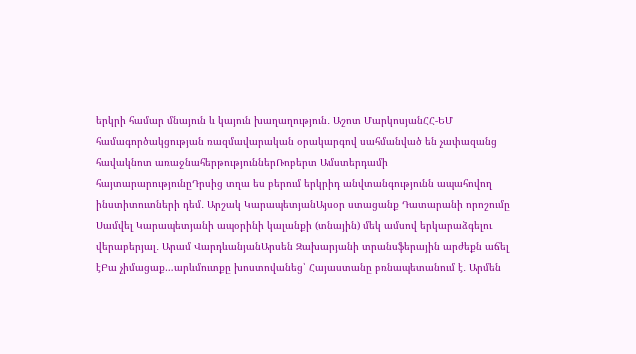երկրի համար մնայուն և կայուն խաղաղություն․ Աշոտ ՄարկոսյանՀՀ-ԵՄ համագործակցության ռազմավարական օրակարգով սահմանված են չափազանց հավակնոտ առաջնահերթություններՌոբերտ Ամստերդամի հայտարարությունըԴրսից տղա ես բերում երկրիդ անվտանգությունն ապահովող ինստիտուտների դեմ․ Արշակ ԿարապետյանԱյսօր ստացանք Դատարանի որոշումը Սամվել Կարապետյանի ապօրինի կալանքի (տնային) մեկ ամսով երկարաձգելու վերաբերյալ․ Արամ ՎարդևանյանԱրսեն Զախարյանի տրանսֆերային արժեքն աճել էԲա չիմացաք…արևմուտքը խոստովանեց՝ Հայաստանը բռնապետանում է․ Արմեն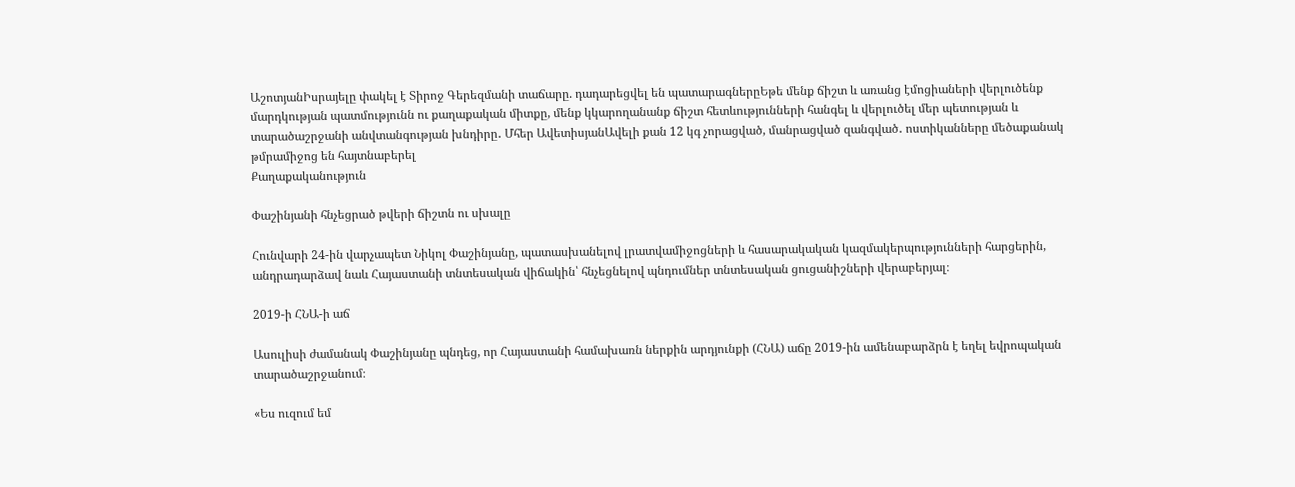ԱշոտյանԻսրայելը փակել է Տիրոջ Գերեզմանի տաճարը. դադարեցվել են պատարագներըԵթե մենք ճիշտ և առանց էմոցիաների վերլուծենք մարդկության պատմությունն ու քաղաքական միտքը, մենք կկարողանանք ճիշտ հետևությունների հանգել և վերլուծել մեր պետության և տարածաշրջանի անվտանգության խնդիրը․ Մհեր ԱվետիսյանԱվելի քան 12 կգ չորացված, մանրացված զանգված․ ոստիկանները մեծաքանակ թմրամիջոց են հայտնաբերել
Քաղաքականություն

Փաշինյանի հնչեցրած թվերի ճիշտն ու սխալը

Հունվարի 24-ին վարչապետ Նիկոլ Փաշինյանը, պատասխանելով լրատվամիջոցների և հասարակական կազմակերպությունների հարցերին, անդրադարձավ նաև Հայաստանի տնտեսական վիճակին՝ հնչեցնելով պնդումներ տնտեսական ցուցանիշների վերաբերյալ։

2019-ի ՀՆԱ-ի աճ

Ասուլիսի ժամանակ Փաշինյանը պնդեց, որ Հայաստանի համախառն ներքին արդյունքի (ՀՆԱ) աճը 2019-ին ամենաբարձրն է եղել եվրոպական տարածաշրջանում։

«Ես ուզում եմ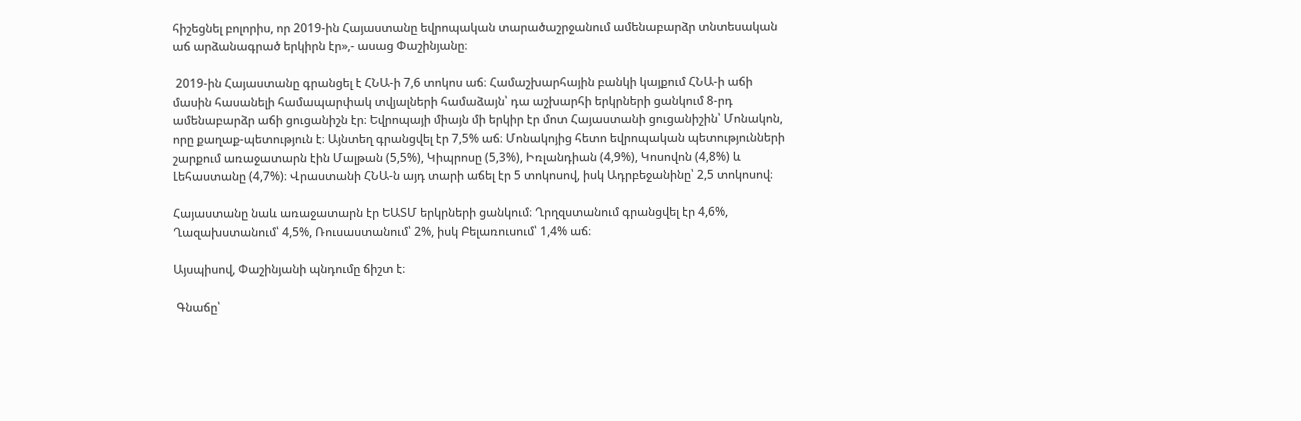հիշեցնել բոլորիս, որ 2019-ին Հայաստանը եվրոպական տարածաշրջանում ամենաբարձր տնտեսական աճ արձանագրած երկիրն էր»,- ասաց Փաշինյանը։

 2019-ին Հայաստանը գրանցել է ՀՆԱ-ի 7,6 տոկոս աճ։ Համաշխարհային բանկի կայքում ՀՆԱ-ի աճի մասին հասանելի համապարփակ տվյալների համաձայն՝ դա աշխարհի երկրների ցանկում 8-րդ ամենաբարձր աճի ցուցանիշն էր։ Եվրոպայի միայն մի երկիր էր մոտ Հայաստանի ցուցանիշին՝ Մոնակոն, որը քաղաք-պետություն է։ Այնտեղ գրանցվել էր 7,5% աճ։ Մոնակոյից հետո եվրոպական պետությունների շարքում առաջատարն էին Մալթան (5,5%), Կիպրոսը (5,3%), Իռլանդիան (4,9%), Կոսովոն (4,8%) և Լեհաստանը (4,7%)։ Վրաստանի ՀՆԱ-ն այդ տարի աճել էր 5 տոկոսով, իսկ Ադրբեջանինը՝ 2,5 տոկոսով։

Հայաստանը նաև առաջատարն էր ԵԱՏՄ երկրների ցանկում։ Ղրղզստանում գրանցվել էր 4,6%, Ղազախստանում՝ 4,5%, Ռուսաստանում՝ 2%, իսկ Բելառուսում՝ 1,4% աճ։

Այսպիսով, Փաշինյանի պնդումը ճիշտ է։

 Գնաճը՝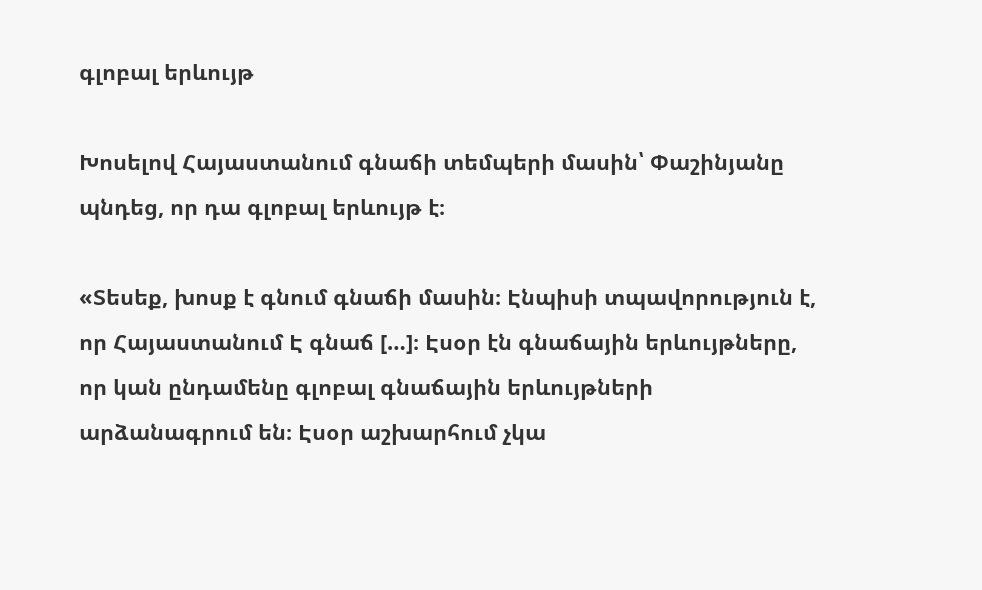գլոբալ երևույթ

Խոսելով Հայաստանում գնաճի տեմպերի մասին՝ Փաշինյանը պնդեց, որ դա գլոբալ երևույթ է։

«Տեսեք, խոսք է գնում գնաճի մասին։ Էնպիսի տպավորություն է, որ Հայաստանում Է գնաճ […]։ Էսօր էն գնաճային երևույթները, որ կան ընդամենը գլոբալ գնաճային երևույթների արձանագրում են։ Էսօր աշխարհում չկա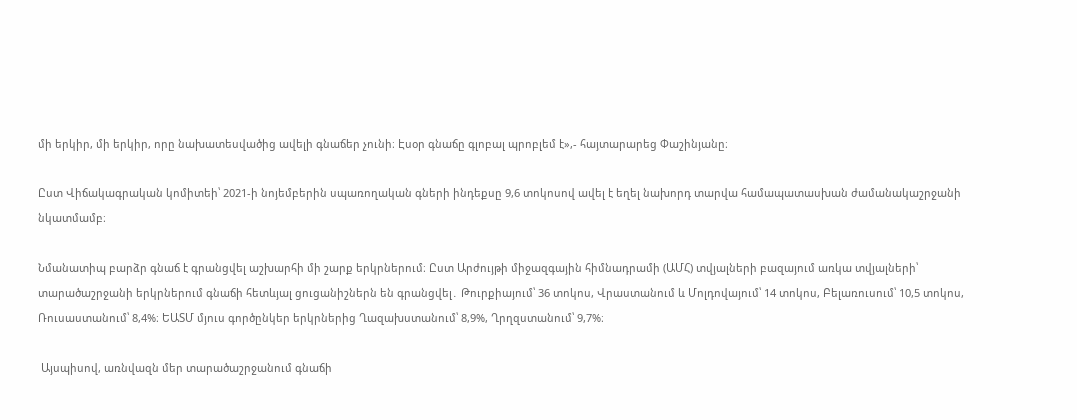մի երկիր, մի երկիր, որը նախատեսվածից ավելի գնաճեր չունի։ Էսօր գնաճը գլոբալ պրոբլեմ է»,- հայտարարեց Փաշինյանը։

Ըստ Վիճակագրական կոմիտեի՝ 2021-ի նոյեմբերին սպառողական գների ինդեքսը 9,6 տոկոսով ավել է եղել նախորդ տարվա համապատասխան ժամանակաշրջանի նկատմամբ։

Նմանատիպ բարձր գնաճ է գրանցվել աշխարհի մի շարք երկրներում։ Ըստ Արժույթի միջազգային հիմնադրամի (ԱՄՀ) տվյալների բազայում առկա տվյալների՝ տարածաշրջանի երկրներում գնաճի հետևյալ ցուցանիշներն են գրանցվել․ Թուրքիայում՝ 36 տոկոս, Վրաստանում և Մոլդովայում՝ 14 տոկոս, Բելառուսում՝ 10,5 տոկոս, Ռուսաստանում՝ 8,4%։ ԵԱՏՄ մյուս գործընկեր երկրներից Ղազախստանում՝ 8,9%, Ղրղզստանում՝ 9,7%։

 Այսպիսով, առնվազն մեր տարածաշրջանում գնաճի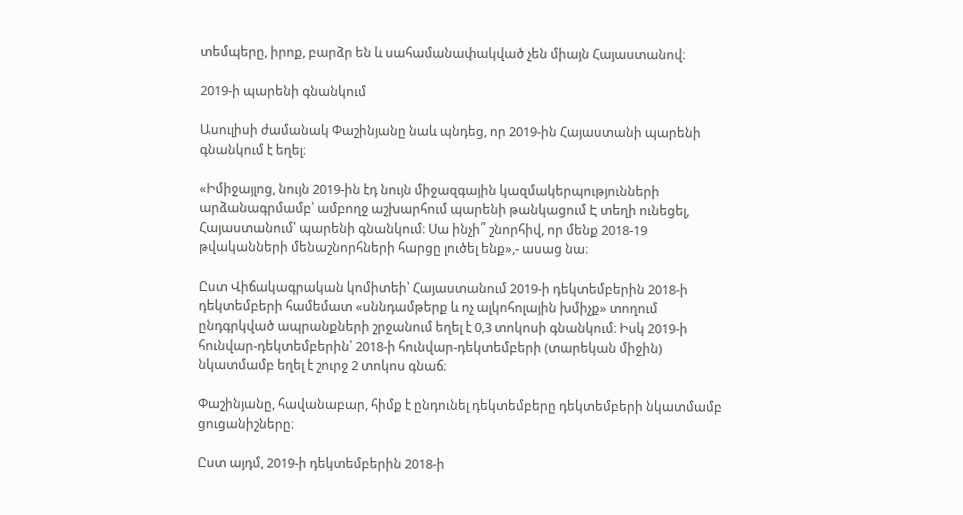տեմպերը, իրոք, բարձր են և սահամանափակված չեն միայն Հայաստանով։

2019-ի պարենի գնանկում

Ասուլիսի ժամանակ Փաշինյանը նաև պնդեց, որ 2019-ին Հայաստանի պարենի գնանկում է եղել։

«Իմիջայլոց, նույն 2019-ին էդ նույն միջազգային կազմակերպությունների արձանագրմամբ՝ ամբողջ աշխարհում պարենի թանկացում Է տեղի ունեցել, Հայաստանում՝ պարենի գնանկում։ Սա ինչի՞ շնորհիվ, որ մենք 2018-19 թվականների մենաշնորհների հարցը լուծել ենք»,- ասաց նա։

Ըստ Վիճակագրական կոմիտեի՝ Հայաստանում 2019-ի դեկտեմբերին 2018-ի դեկտեմբերի համեմատ «սննդամթերք և ոչ ալկոհոլային խմիչք» տողում ընդգրկված ապրանքների շրջանում եղել է 0,3 տոկոսի գնանկում։ Իսկ 2019-ի հունվար-դեկտեմբերին՝ 2018-ի հունվար-դեկտեմբերի (տարեկան միջին) նկատմամբ եղել է շուրջ 2 տոկոս գնաճ։

Փաշինյանը, հավանաբար, հիմք է ընդունել դեկտեմբերը դեկտեմբերի նկատմամբ ցուցանիշները։

Ըստ այդմ, 2019-ի դեկտեմբերին 2018-ի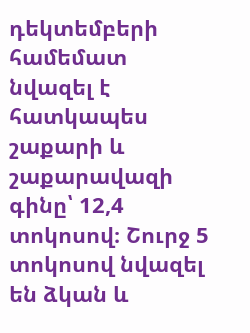դեկտեմբերի համեմատ նվազել է հատկապես շաքարի և շաքարավազի գինը՝ 12,4 տոկոսով։ Շուրջ 5 տոկոսով նվազել են ձկան և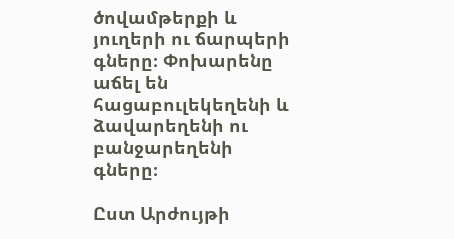ծովամթերքի և յուղերի ու ճարպերի գները։ Փոխարենը աճել են հացաբուլեկեղենի և ձավարեղենի ու բանջարեղենի գները։

Ըստ Արժույթի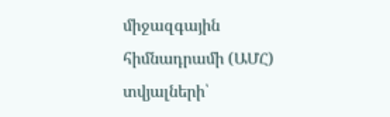միջազգային հիմնադրամի (ԱՄՀ) տվյալների՝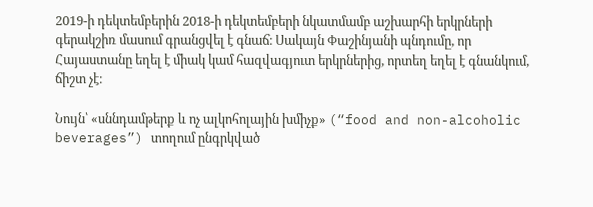2019-ի դեկտեմբերին 2018-ի դեկտեմբերի նկատմամբ աշխարհի երկրների գերակշիռ մասում գրանցվել է գնաճ։ Սակայն Փաշինյանի պնդումը, որ Հայաստանը եղել է միակ կամ հազվագյուտ երկրներից, որտեղ եղել է գնանկում, ճիշտ չէ։

Նույն՝ «սննդամթերք և ոչ ալկոհոլային խմիչք» (“food and non-alcoholic beverages”) տողում ընգրկված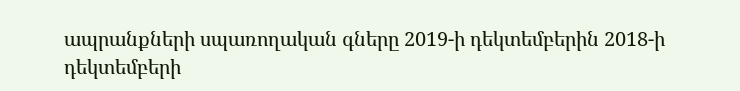ապրանքների սպառողական գները 2019-ի դեկտեմբերին 2018-ի դեկտեմբերի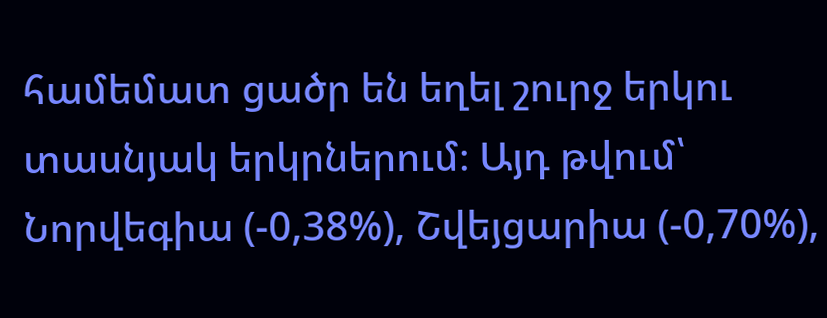համեմատ ցածր են եղել շուրջ երկու տասնյակ երկրներում։ Այդ թվում՝ Նորվեգիա (-0,38%), Շվեյցարիա (-0,70%),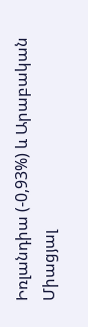Իռլանդիա (-0,93%) և Արաբական Միացյալ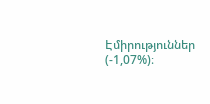Էմիրություններ (-1,07%)։